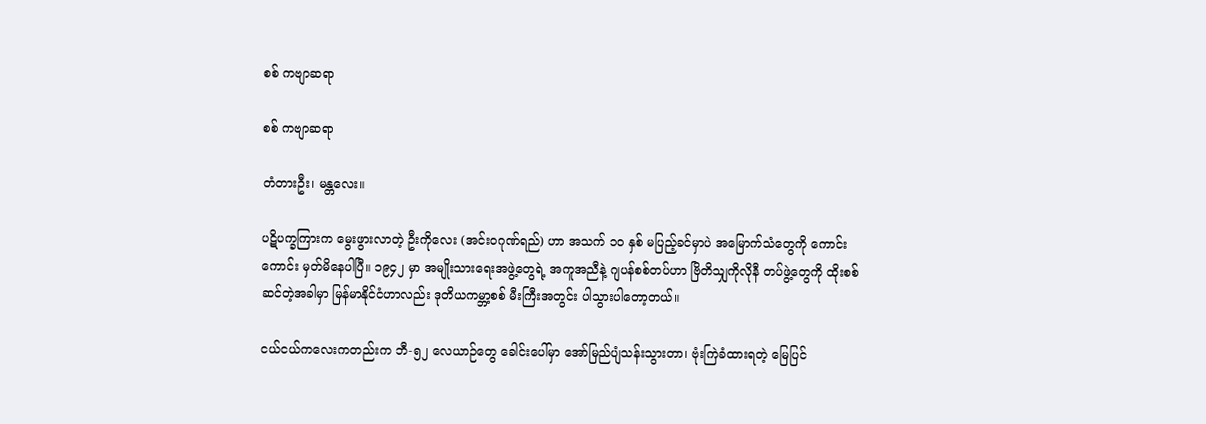စစ် ကဗျာဆရာ

စစ် ကဗျာဆရာ

တံတားဦး၊ မန္တလေး။

ပဋိပက္ခကြားက မွေးဖွားလာတဲ့ ဦးကိုလေး (အင်းဝဂုဏ်ရည်) ဟာ အသက် ၁၀ နှစ် မပြည့်ခင်မှာပဲ အမြောက်သံတွေကို ကောင်းကောင်း မှတ်မိနေပါပြီ။ ၁၉၄၂ မှာ အမျိုးသားရေးအဖွဲ့တွေရဲ့ အကူအညီနဲ့ ဂျပန်စစ်တပ်ဟာ ဗြိတိသျှကိုလိုနီ တပ်ဖွဲ့တွေကို ထိုးစစ်ဆင်တဲ့အခါမှာ မြန်မာနိုင်ငံဟာလည်း ဒုတိယကမ္ဘာ့စစ် မီးကြီးအတွင်း ပါသွားပါတော့တယ်။

ငယ်ငယ်ကလေးကတည်းက ဘီ-၅၂ လေယာဉ်တွေ ခေါင်းပေါ်မှာ အော်မြည်ပျံသန်းသွားတာ၊ ဗုံးကြဲခံထားရတဲ့ မြေပြင်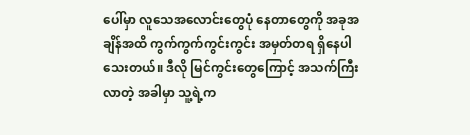ပေါ်မှာ လူသေအလောင်းတွေပုံ နေတာတွေကို အခုအချိန်အထိ ကွက်ကွက်ကွင်းကွင်း အမှတ်တရ ရှိနေပါ သေးတယ်။ ဒီလို မြင်ကွင်းတွေကြောင့် အသက်ကြီးလာတဲ့ အခါမှာ သူ့ရဲ့က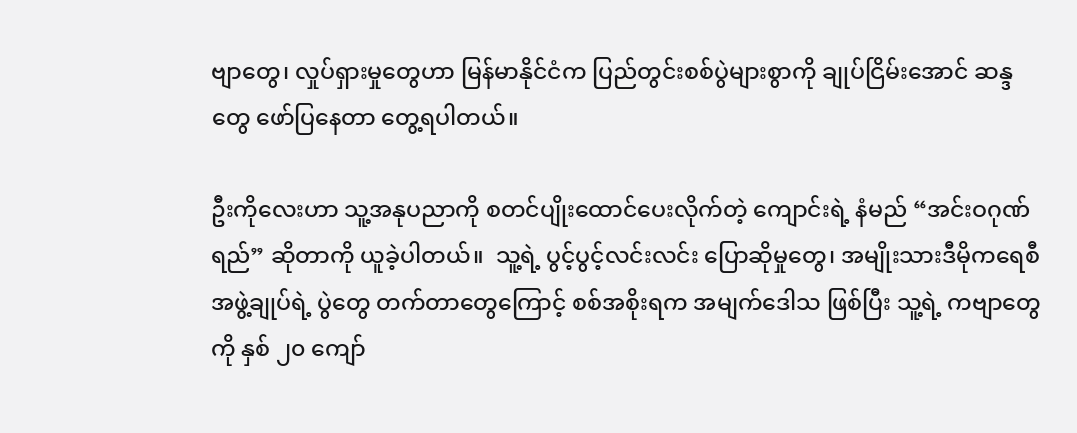ဗျာတွေ၊ လှုပ်ရှားမှုတွေဟာ မြန်မာနိုင်ငံက ပြည်တွင်းစစ်ပွဲများစွာကို ချုပ်ငြိမ်းအောင် ဆန္ဒတွေ ဖော်ပြနေတာ တွေ့ရပါတယ်။

ဦးကိုလေးဟာ သူ့အနုပညာကို စတင်ပျိုးထောင်ပေးလိုက်တဲ့ ကျောင်းရဲ့ နံမည် “အင်းဝဂုဏ်ရည်” ဆိုတာကို ယူခဲ့ပါတယ်။  သူ့ရဲ့ ပွင့်ပွင့်လင်းလင်း ပြောဆိုမှုတွေ၊ အမျိုးသားဒီမိုကရေစီအဖွဲ့ချုပ်ရဲ့ ပွဲတွေ တက်တာတွေကြောင့် စစ်အစိုးရက အမျက်ဒေါသ ဖြစ်ပြီး သူ့ရဲ့ ကဗျာတွေကို နှစ် ၂၀ ကျော်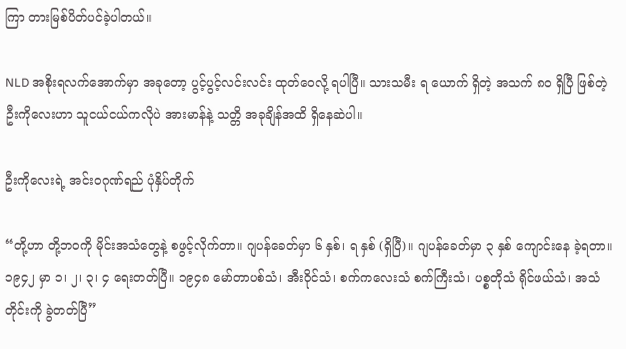ကြာ တားမြစ်ပိတ်ပင်ခဲ့ပါတယ်။

NLD အစိုးရလက်အောက်မှာ အခုတော့ ပွင့်ပွင့်လင်းလင်း ထုတ်ဝေလို့ ရပါပြီ။ သားသမီး ရ ယောက် ရှိတဲ့ အသက် ၈၀ ရှိပြီ ဖြစ်တဲ့ ဦးကိုလေးဟာ သူငယ်ငယ်ကလိုပဲ အားမာန်နဲ့ သတ္တိ အခုချိန်အထိ ရှိနေဆဲပါ။

ဦးကိုလေးရဲ့ အင်းဝဂုဏ်ရည် ပုံနှိပ်တိုက်

“တို့ဟာ တို့ဘဝကို မိုင်းအသံတွေနဲ့ စဖွင့်လိုက်တာ။ ဂျပန်ခေတ်မှာ ၆ နှစ်၊ ရ နှစ် (ရှိပြီ)။ ဂျပန်ခေတ်မှာ ၃ နှစ် ကျောင်းနေ ခဲ့ရတာ။ ၁၉၄၂ မှာ ၁၊ ၂၊ ၃၊ ၄ ရေးတတ်ပြီ။ ၁၉၄၈ မော်တာပစ်သံ၊ အီးဝိုင်သံ၊ စက်ကလေးသံ စက်ကြီးသံ၊ ပစ္စတိုသံ ရိုင်ဖယ်သံ၊ အသံတိုင်းကို ခွဲတတ်ပြီ”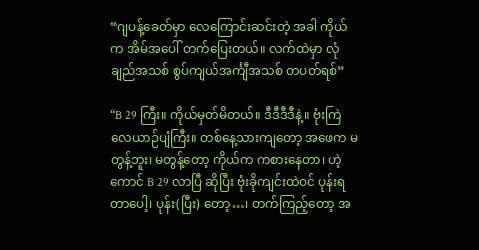“ဂျပန့်ခေတ်မှာ လေကြောင်းဆင်းတဲ့ အခါ ကိုယ်က အိမ်အပေါ် တက်ပြေးတယ်။ လက်ထဲမှာ လုံချည်အသစ် စွပ်ကျယ်အင်္ကျီအသစ် တပတ်ရစ်”

“B 29 ကြီး။ ကိုယ်မှတ်မိတယ်။ ဒီဒီဒီဒီနဲ့။ ဗုံးကြဲလေယာဉ်ပျံကြီး။ တစ်နေ့သားကျတော့ အဖေက မတွန့်ဘူး၊ မတွန့်တော့ ကိုယ်က ကစားနေတာ၊ ဟဲ့ကောင် B 29 လာပြီ ဆိုပြီး ဗုံးခိုကျင်းထဲဝင် ပုန်းရတာပေါ့၊ ပုန်း(ပြီး) တော့…၊ တက်ကြည့်တော့ အ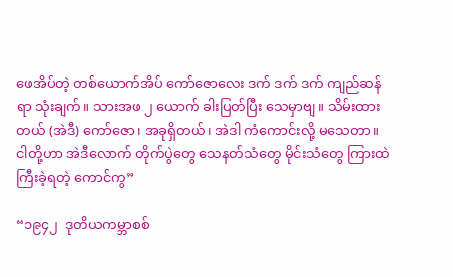ဖေအိပ်တဲ့ တစ်ယောက်အိပ် ကော်ဇောလေး ဒက် ဒက် ဒက် ကျည်ဆန်ရာ သုံးချက်။ သားအဖ ၂ ယောက် ခါးပြတ်ပြီး သေမှာဗျ။ သိမ်းထားတယ် (အဲဒီ) ကော်ဇော၊ အခုရှိတယ်၊ အဲဒါ ကံကောင်းလို့ မသေတာ။ ငါတို့ဟာ အဲဒီလောက် တိုက်ပွဲတွေ သေနတ်သံတွေ မိုင်းသံတွေ ကြားထဲ ကြီးခဲ့ရတဲ့ ကောင်ကွ”

“၁၉၄၂  ဒုတိယကမ္ဘာစစ်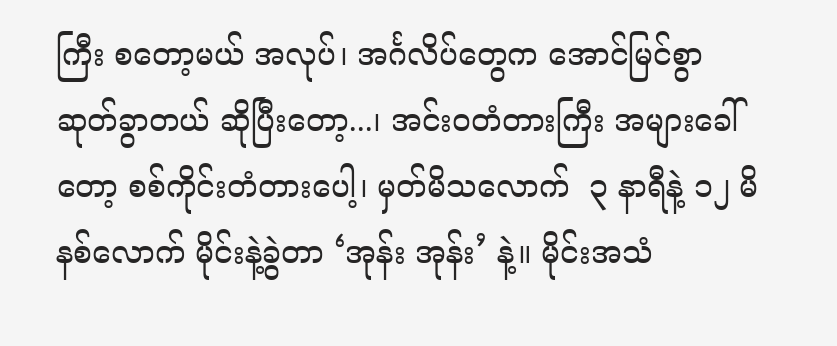ကြီး စတော့မယ် အလုပ်၊ အင်္ဂလိပ်တွေက အောင်မြင်စွာ ဆုတ်ခွာတယ် ဆိုပြီးတော့...၊ အင်းဝတံတားကြီး အများခေါ်တော့ စစ်ကိုင်းတံတားပေါ့၊ မှတ်မိသလောက်  ၃ နာရီနဲ့ ၁၂ မိနစ်လောက် မိုင်းနဲ့ခွဲတာ ‘အုန်း အုန်း’ နဲ့။ မိုင်းအသံ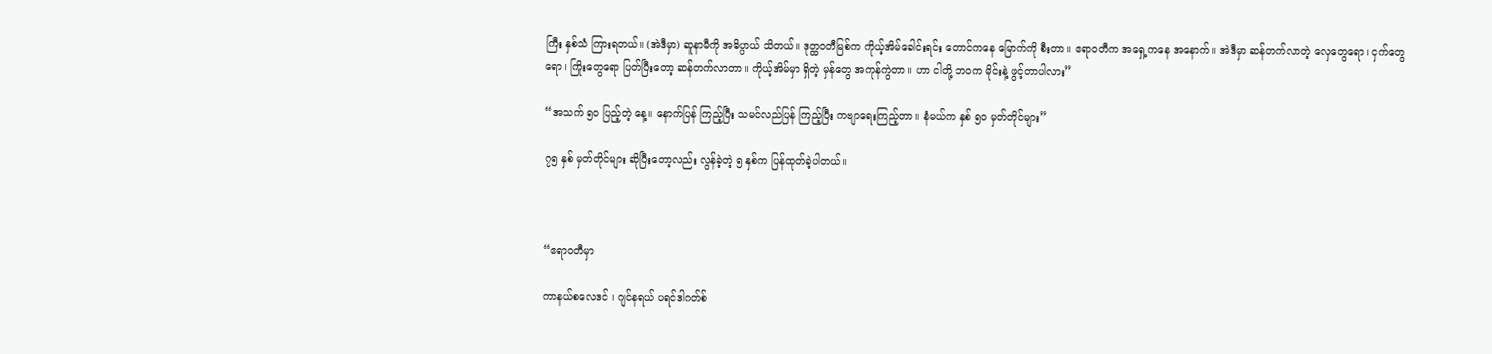ကြီး နှစ်သံ ကြားရတယ်။ (အဲဒီမှာ) ဆူနာမီကို အဓိပ္ပာယ် သိတယ်။ ဒုတ္ထဝတီမြစ်က ကိုယ့်အိမ်ခေါင်းရင်း တောင်ကနေ မြောက်ကို စီးတာ။ ဧရာဝတီက အရှေ့ကနေ အနောက်။ အဲဒီမှာ ဆန်တက်လာတဲ့ လှေတွေရော၊ ငှက်တွေရော၊ ကြိုးတွေရော ပြတ်ပြီးတော့ ဆန်တက်လာတာ။ ကိုယ့်အိမ်မှာ ရှိတဲ့ မှန်တွေ အကုန်ကွဲတာ။ ဟာ ငါတို့ ဘဝက မိုင်းနဲ့ ဖွင့်တာပါလား”

“အသက် ၅၀ ပြည့်တဲ့ နေ့။ နောက်ပြန် ကြည့်ပြီး သမင်လည်ပြန် ကြည့်ပြီး ကဗျာရေးကြည့်တာ။ နံမယ်က နှစ် ၅၀ မှတ်တိုင်များ”

၇၅ နှစ် မှတ်တိုင်များ ဆိုပြီးတော့လည်း လွန်ခဲ့တဲ့ ၅ နှစ်က ပြန်ထုတ်ခဲ့ပါတယ်။



“ဧရာဝတီမှာ

ကာနယ်စလေဒင် ၊ ဂျင်နရယ် ပရင်ဒါဂတ်စ်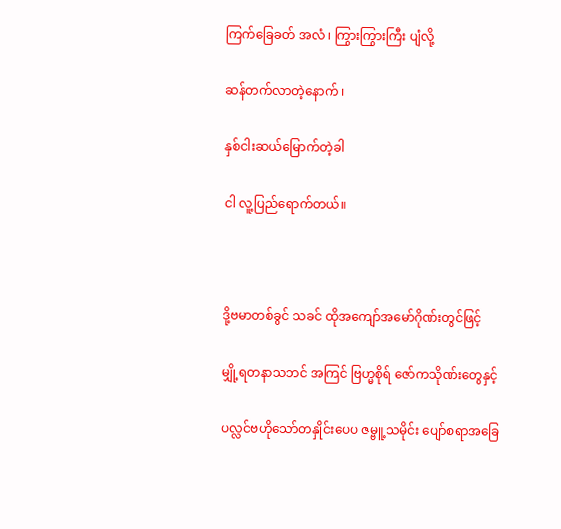ကြက်ခြေခတ် အလံ ၊ ကြွားကြွားကြီး ပျံလို့

ဆန်တက်လာတဲ့နောက် ၊

နှစ်ငါးဆယ်မြောက်တဲ့ခါ

ငါ လူ့ပြည်ရောက်တယ်။



ဒို့ဗမာတစ်ခွင် သခင် ထိုအကျော်အမော်ဂိုဏ်းတွင်ဖြင့်

မျှို့ရတနာသဘင် အကြင် ဗြဟ္မစိုရ် ဇော်ကသိုဏ်းတွေနှင့်

ပလ္လင်ဗဟိုသော်တနှိုင်းပေပ ဇမ္ဗူ့သမိုင်း ပျော်စရာအခြေ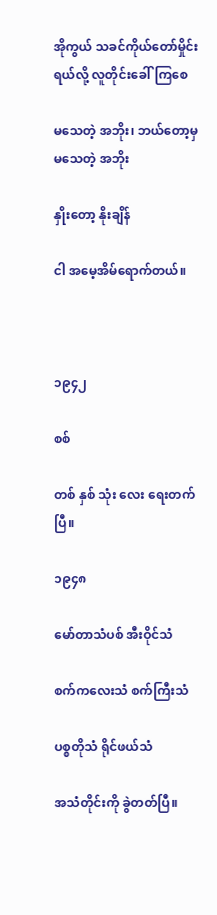အိုကွယ် သခင်ကိုယ်တော်မှိုင်းရယ်လို့ လူတိုင်းခေါ်ကြစေ

မသေတဲ့ အဘိုး၊ ဘယ်တော့မှ မသေတဲ့ အဘိုး

နှိုးတော့ နိုးချိန်

ငါ အမေ့အိမ်ရောက်တယ်။



၁၉၄၂

စစ်

တစ် နှစ် သုံး လေး ရေးတက်ပြီ။

၁၉၄၈

မော်တာသံပစ် အီးဝိုင်သံ

စက်ကလေးသံ စက်ကြီးသံ

ပစ္စတိုသံ ရိုင်ဖယ်သံ

အသံတိုင်းကို ခွဲတတ်ပြီ။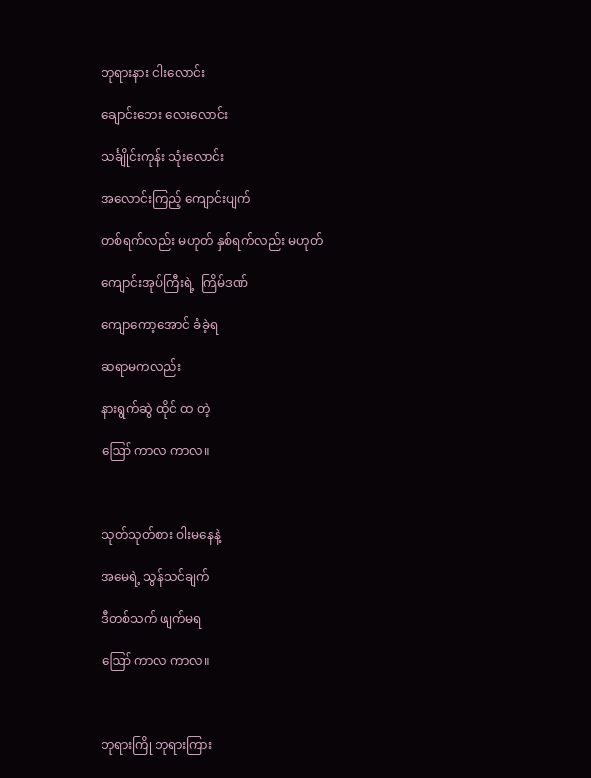ဘုရားနား ငါးလောင်း

ချောင်းဘေး လေးလောင်း

သင်္ချိုင်းကုန်း သုံးလောင်း

အလောင်းကြည့် ကျောင်းပျက်

တစ်ရက်လည်း မဟုတ် နှစ်ရက်လည်း မဟုတ်

ကျောင်းအုပ်ကြီးရဲ့  ကြိမ်ဒဏ်

ကျောကော့အောင် ခံခဲ့ရ

ဆရာမကလည်း

နားရွက်ဆွဲ ထိုင် ထ တဲ့

ဪ ကာလ ကာလ။



သုတ်သုတ်စား ဝါးမနေနဲ့

အမေရဲ့ သွန်သင်ချက်

ဒီတစ်သက် ဖျက်မရ

ဪ ကာလ ကာလ။



ဘုရားကြို ဘုရားကြား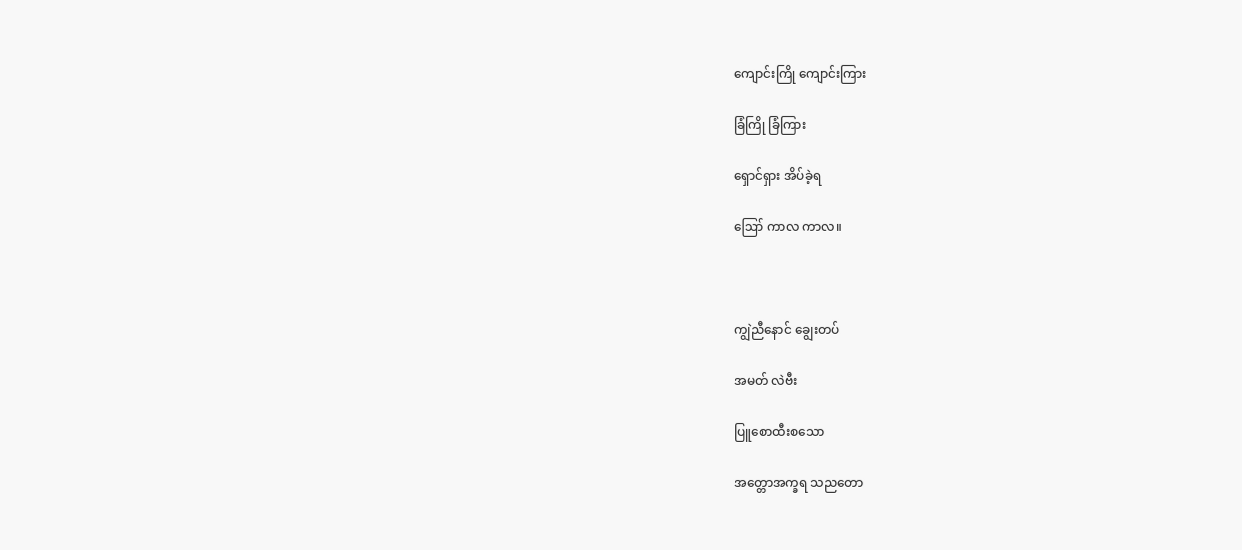ကျောင်းကြို ကျောင်းကြား

ခြံကြို ခြံကြား

ရှောင်ရှား အိပ်ခဲ့ရ

ဪ ကာလ ကာလ။



ကျွဲညီနောင် ချွေးတပ်

အမတ် လဲဗီး

ပြူစောထီးစသော

အတ္တောအက္ခရ သညတော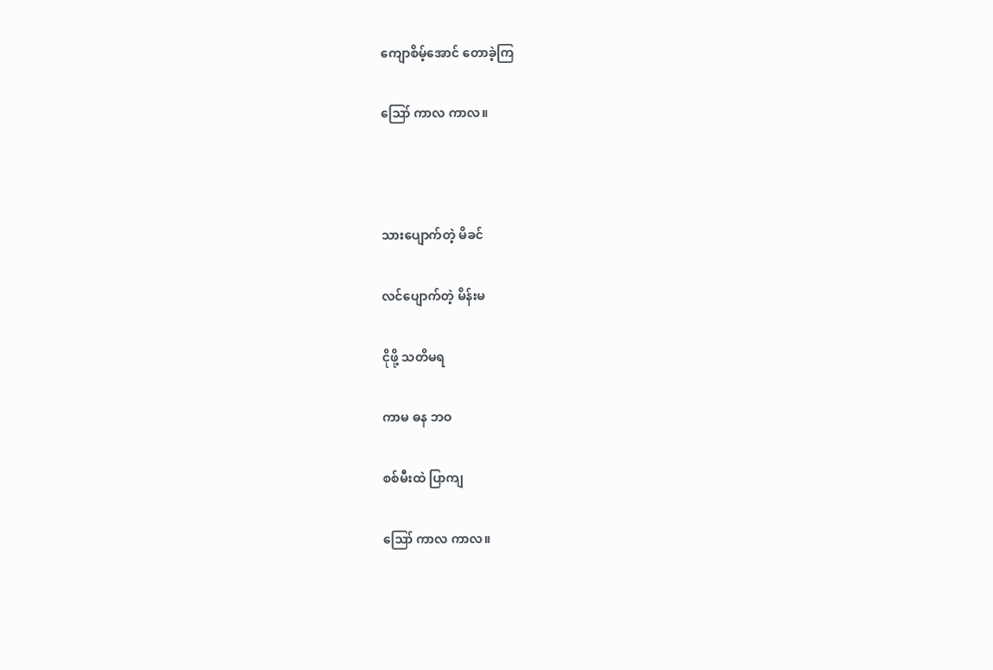ကျောစိမ့်အောင် တောခဲ့ကြ

ဪ ကာလ ကာလ။



သားပျောက်တဲ့ မိခင်

လင်ပျောက်တဲ့ မိန်းမ

ငိုဖို့ သတိမရ

ကာမ ဓန ဘဝ

စစ်မီးထဲ ပြာကျ

ဪ ကာလ ကာလ။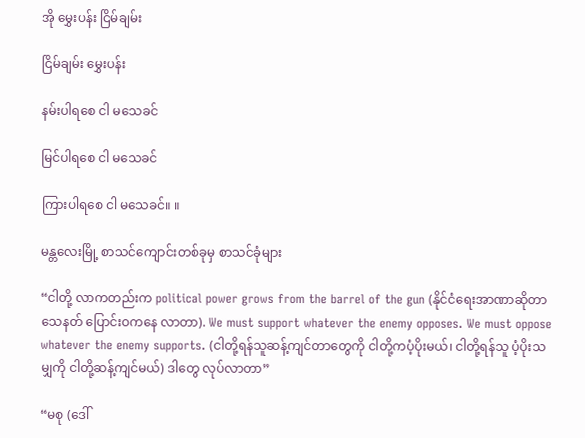အို မွှေးပန်း ငြိမ်ချမ်း

ငြိမ်ချမ်း မွှေးပန်း

နမ်းပါရစေ ငါ မသေခင်

မြင်ပါရစေ ငါ မသေခင်

ကြားပါရစေ ငါ မသေခင်။ ။

မန္တလေးမြို့ စာသင်ကျောင်းတစ်ခုမှ စာသင်ခုံများ

“ငါတို့ လာကတည်းက political power grows from the barrel of the gun (နိုင်ငံရေးအာဏာဆိုတာ သေနတ် ပြောင်းဝကနေ လာတာ). We must support whatever the enemy opposes. We must oppose whatever the enemy supports. (ငါတို့ရန်သူဆန့်ကျင်တာတွေကို ငါတို့ကပံ့ပိုးမယ်၊ ငါတို့ရန်သူ ပံ့ပိုးသမျှကို ငါတို့ဆန့်ကျင်မယ်) ဒါတွေ လုပ်လာတာ”

“မစု (ဒေါ်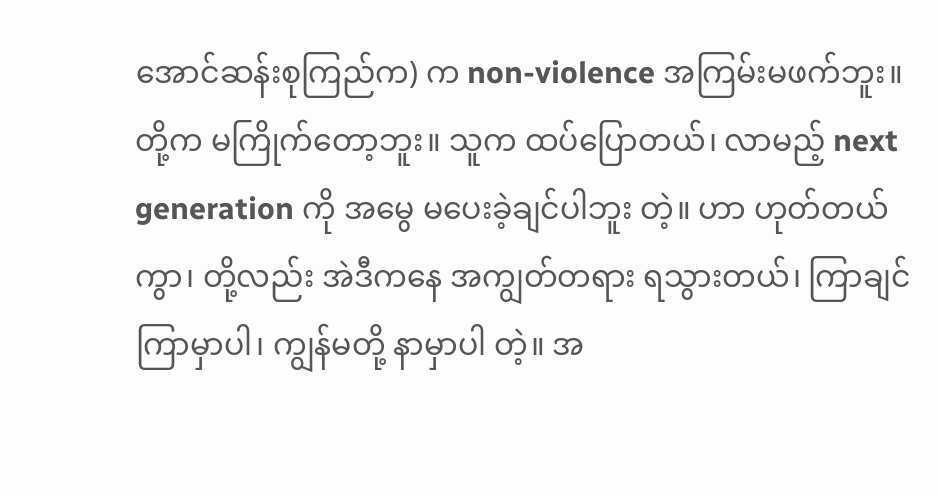အောင်ဆန်းစုကြည်က) က non-violence အကြမ်းမဖက်ဘူး။ တို့က မကြိုက်တော့ဘူး။ သူက ထပ်ပြောတယ်၊ လာမည့် next generation ကို အမွေ မပေးခဲ့ချင်ပါဘူး တဲ့။ ဟာ ဟုတ်တယ်ကွာ၊ တို့လည်း အဲဒီကနေ အကျွတ်တရား ရသွားတယ်၊ ကြာချင်ကြာမှာပါ၊ ကျွန်မတို့ နာမှာပါ တဲ့။ အ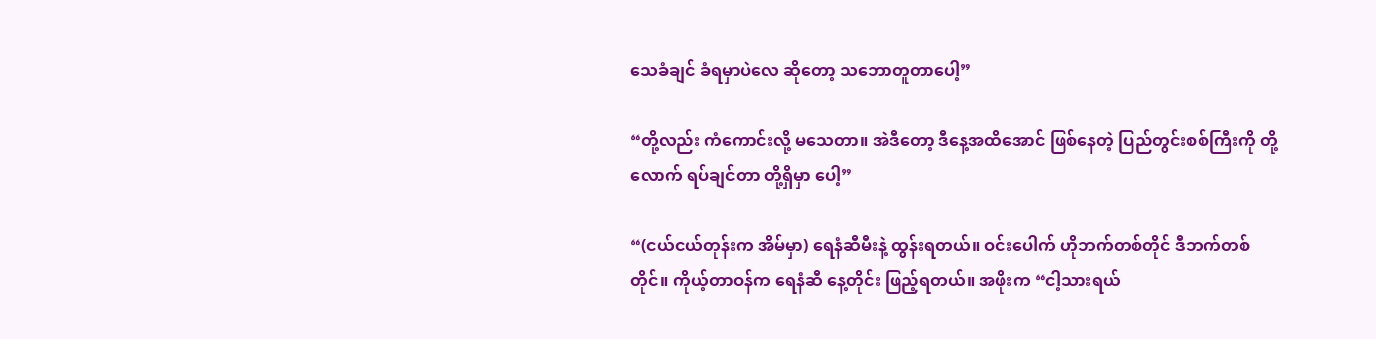သေခံချင် ခံရမှာပဲလေ ဆိုတော့ သဘောတူတာပေါ့”

“တို့လည်း ကံကောင်းလို့ မသေတာ။ အဲဒီတော့ ဒီနေ့အထိအောင် ဖြစ်နေတဲ့ ပြည်တွင်းစစ်ကြီးကို တို့လောက် ရပ်ချင်တာ တို့ရှိမှာ ပေါ့”

“(ငယ်ငယ်တုန်းက အိမ်မှာ) ရေနံဆီမီးနဲ့ ထွန်းရတယ်။ ဝင်းပေါက် ဟိုဘက်တစ်တိုင် ဒီဘက်တစ်တိုင်။ ကိုယ့်တာဝန်က ရေနံဆီ နေ့တိုင်း ဖြည့်ရတယ်။ အဖိုးက “ငါ့သားရယ်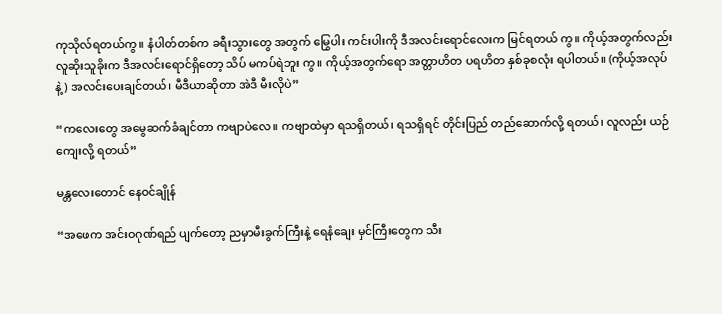ကုသိုလ်ရတယ်ကွ။ နံပါတ်တစ်က ခရီးသွားတွေ အတွက် မြွေပါး ကင်းပါးကို ဒီအလင်းရောင်လေးက မြင်ရတယ် ကွ။ ကိုယ့်အတွက်လည်း လူဆိုးသူခိုးက ဒီအလင်းရောင်ရှိတော့ သိပ် မကပ်ရဲဘူး ကွ။ ကိုယ့်အတွက်ရော အတ္တာဟိတ ပရဟိတ နှစ်ခုစလုံး ရပါတယ်။ (ကိုယ့်အလုပ်နဲ့) အလင်းပေးချင်တယ်၊ မီဒီယာဆိုတာ အဲဒီ မီးလိုပဲ”

“ကလေးတွေ အမွေဆက်ခံချင်တာ ကဗျာပဲလေ။ ကဗျာထဲမှာ ရသရှိတယ်၊ ရသရှိရင် တိုင်းပြည် တည်ဆောက်လို့ ရတယ်၊ လူလည်း ယဉ်ကျေးလို့ ရတယ်”

မန္တလေးတောင် နေဝင်ချိုန်

“အဖေက အင်းဝဂုဏ်ရည် ပျက်တော့ ညမှာမီးခွက်ကြီးနဲ့ ရေနံချေး မှင်ကြီးတွေက သီး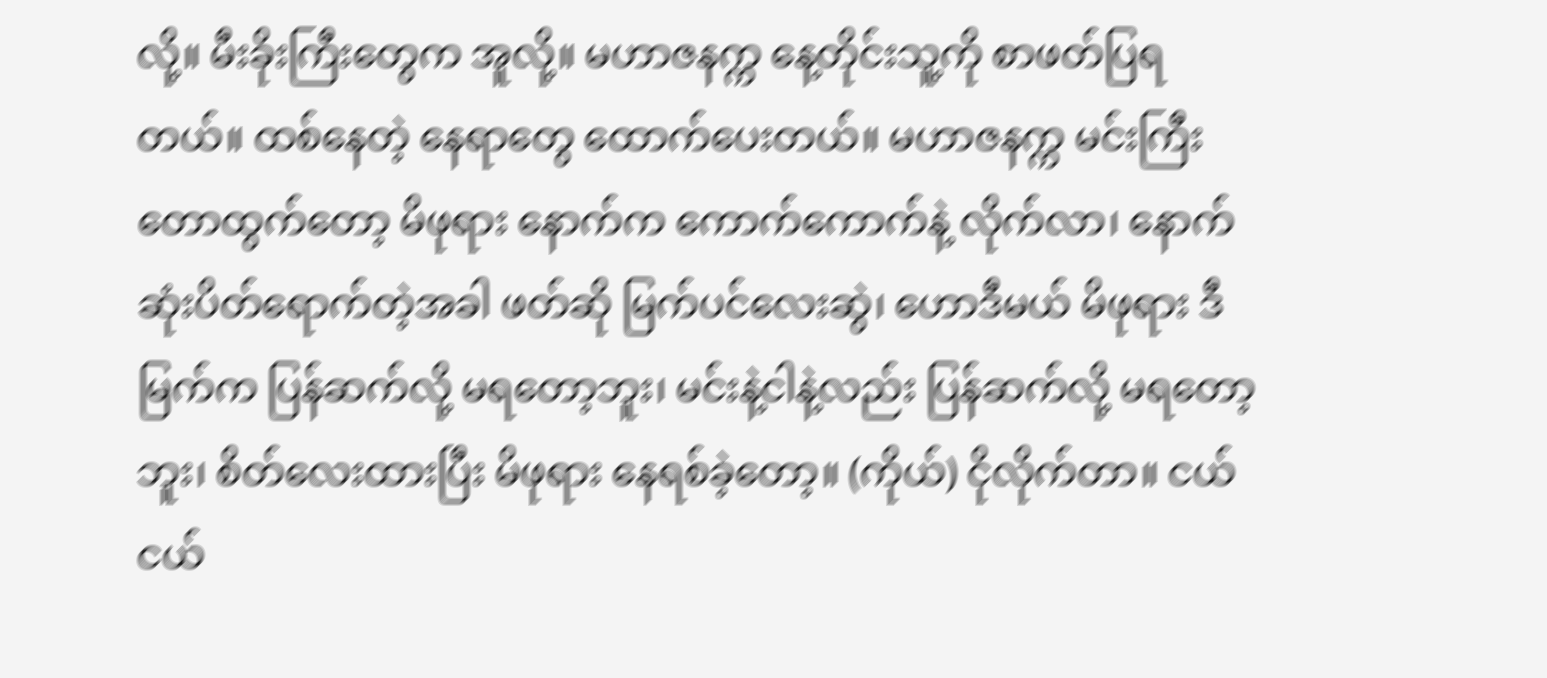လို့။ မီးခိုးကြီးတွေက အူလို့။ မဟာဇနက္က နေ့တိုင်းသူ့ကို စာဖတ်ပြရတယ်။ ထစ်နေတဲ့ နေရာတွေ ထောက်ပေးတယ်။ မဟာဇနက္က မင်းကြီး တောထွက်တော့ မိဖုရား နောက်က ကောက်ကောက်နဲ့ လိုက်လာ၊ နောက်ဆုံးပိတ်ရောက်တဲ့အခါ ဖတ်ဆို မြက်ပင်လေးဆွဲ၊ ဟောဒီမယ် မိဖုရား ဒီမြက်က ပြန်ဆက်လို့ မရတော့ဘူး၊ မင်းနဲ့ငါနဲ့လည်း ပြန်ဆက်လို့ မရတော့ဘူး၊ စိတ်လေးထားပြီး မိဖုရား နေရစ်ခဲ့တော့။ (ကိုယ်) ငိုလိုက်တာ။ ငယ်ငယ်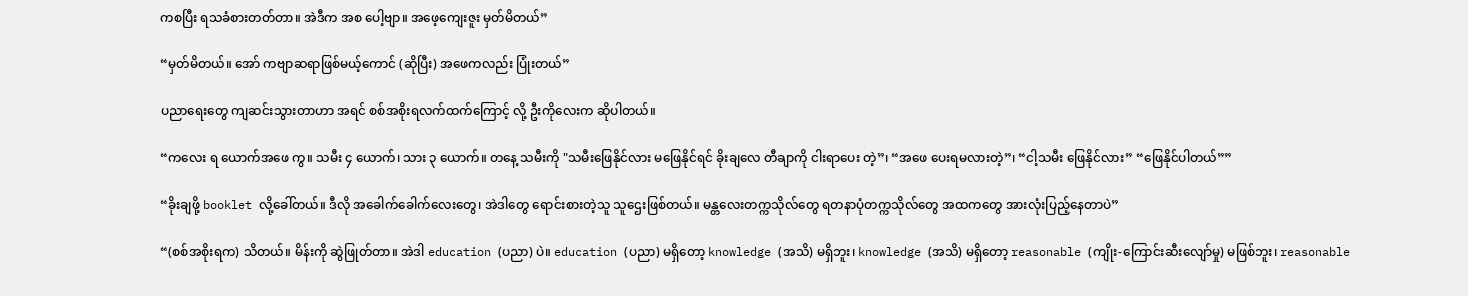ကစပြီး ရသခံစားတတ်တာ။ အဲဒီက အစ ပေါ့ဗျာ။ အဖေ့ကျေးဇူး မှတ်မိတယ်”

“မှတ်မိတယ်။ အော် ကဗျာဆရာဖြစ်မယ့်ကောင် (ဆိုပြီး) အဖေကလည်း ပြုံးတယ်”

ပညာရေးတွေ ကျဆင်းသွားတာဟာ အရင် စစ်အစိုးရလက်ထက်ကြောင့် လို့ ဦးကိုလေးက ဆိုပါတယ်။

“ကလေး ရ ယောက်အဖေ ကွ။ သမီး ၄ ယောက်၊ သား ၃ ယောက်။ တနေ့ သမီးကို "သမီးဖြေနိုင်လား မဖြေနိုင်ရင် ခိုးချလေ တီချာကို ငါးရာပေး တဲ့”၊ “အဖေ ပေးရမလားတဲ့”၊ “ငါ့သမီး ဖြေနိုင်လား” “ဖြေနိုင်ပါတယ်””

“ခိုးချဖို့ booklet လို့ခေါ်တယ်။ ဒီလို အခေါက်ခေါက်လေးတွေ၊ အဲဒါတွေ ရောင်းစားတဲ့သူ သူဌေးဖြစ်တယ်။ မန္တလေးတက္ကသိုလ်တွေ ရတနာပုံတက္ကသိုလ်တွေ အထကတွေ အားလုံးပြည့်နေတာပဲ”

“(စစ်အစိုးရက) သိတယ်။ မိန်းကို ဆွဲဖြုတ်တာ။ အဲဒါ education (ပညာ) ပဲ။ education (ပညာ) မရှိတော့ knowledge (အသိ) မရှိဘူး၊ knowledge (အသိ) မရှိတော့ reasonable (ကျိုး-ကြောင်းဆီးလျော်မှု) မဖြစ်ဘူး၊ reasonable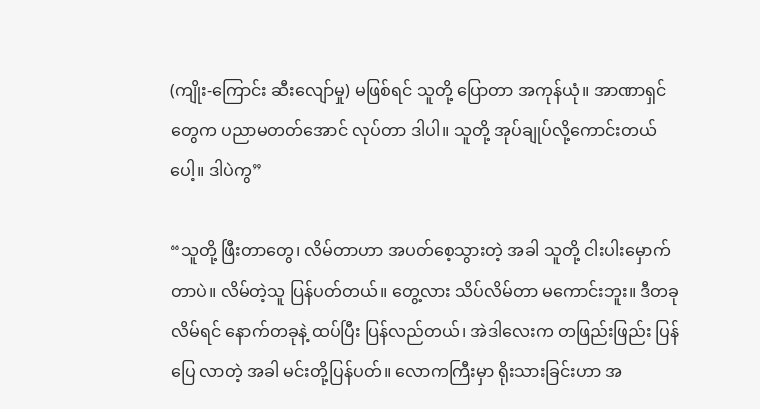(ကျိုး-ကြောင်း ဆီးလျော်မှု) မဖြစ်ရင် သူတို့ ပြောတာ အကုန်ယုံ။ အာဏာရှင်တွေက ပညာမတတ်အောင် လုပ်တာ ဒါပါ။ သူတို့ အုပ်ချုပ်လို့ကောင်းတယ် ပေါ့။ ဒါပဲကွ”

“သူတို့ ဖြီးတာတွေ၊ လိမ်တာဟာ အပတ်စေ့သွားတဲ့ အခါ သူတို့ ငါးပါးမှောက်တာပဲ။ လိမ်တဲ့သူ ပြန်ပတ်တယ်။ တွေ့လား သိပ်လိမ်တာ မကောင်းဘူး။ ဒီတခု လိမ်ရင် နောက်တခုနဲ့ ထပ်ပြီး ပြန်လည်တယ်၊ အဲဒါလေးက တဖြည်းဖြည်း ပြန်ပြေ လာတဲ့ အခါ မင်းတို့ပြန်ပတ်။ လောကကြီးမှာ ရိုးသားခြင်းဟာ အ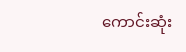ကောင်းဆုံး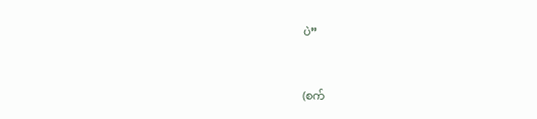ပဲ”



(စက်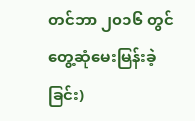တင်ဘာ ၂၀၁၆ တွင်တွေ့ဆုံမေးမြန်းခဲ့ခြင်း)